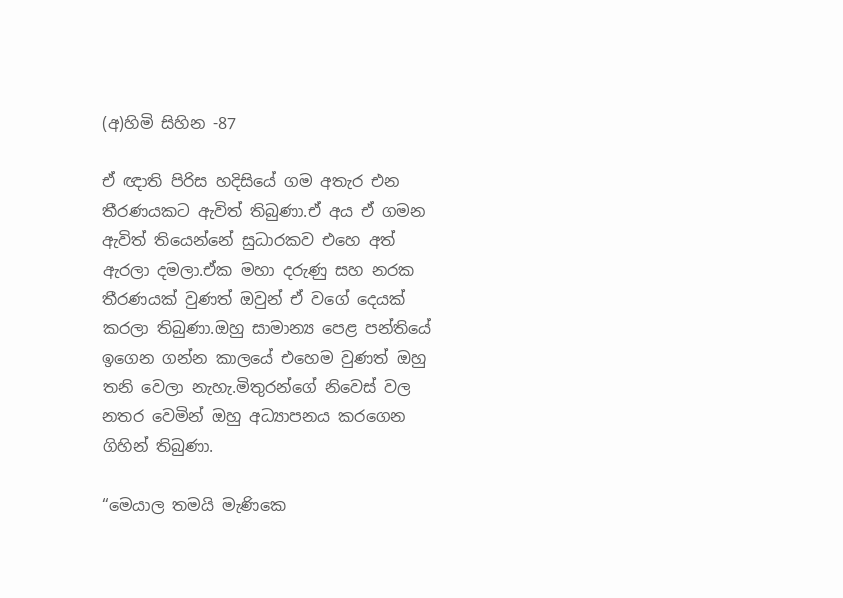(අ)හිමි සිහින -87

ඒ ඥාති පිරිස හදිසියේ ගම අතැර එන තීරණයකට ඇවිත් තිබුණා.ඒ අය ඒ ගමන ඇවිත් තියෙන්නේ සුධාරකව එහෙ අත් ඇරලා දමලා.ඒක මහා දරුණු සහ නරක තීරණයක් වුණත් ඔවුන් ඒ වගේ දෙයක් කරලා තිබුණා.ඔහු සාමාන්‍ය පෙළ පන්තියේ ඉගෙන ගන්න කාලයේ එහෙම වුණත් ඔහු තනි වෙලා නැහැ.මිතුරන්ගේ නිවෙස් වල නතර වෙමින් ඔහු අධ්‍යාපනය කරගෙන ගිහින් තිබුණා.

“මෙයාල තමයි මැණිකෙ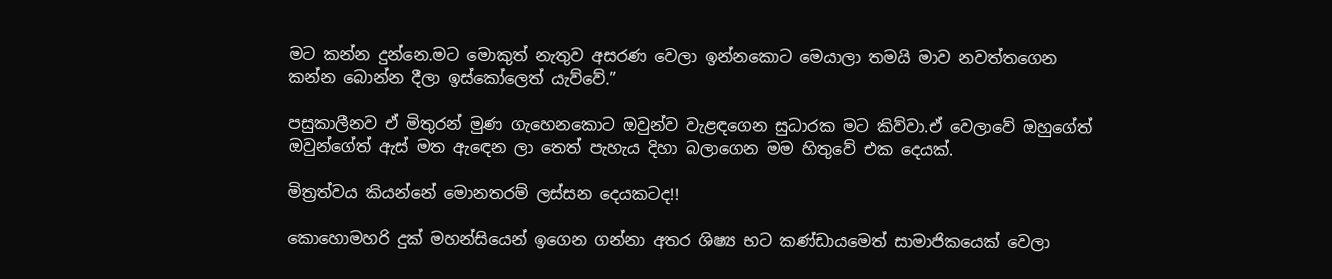මට කන්න දුන්නෙ.මට මොකුත් නැතුව අසරණ වෙලා ඉන්නකොට මෙයාලා තමයි මාව නවත්තගෙන කන්න බොන්න දීලා ඉස්කෝලෙත් යැව්වේ.”

පසුකාලීනව ඒ මිතුරන් මුණ ගැහෙනකොට ඔවුන්ව වැළඳගෙන සුධාරක මට කිව්වා.ඒ වෙලාවේ ඔහුගේත් ඔවුන්ගේත් ඇස් මත ඇඳෙන ලා තෙත් පැහැය දිහා බලාගෙන මම හිතුවේ එක දෙයක්.

මිත්‍රත්වය කියන්නේ මොනතරම් ලස්සන දෙයකටද!!

කොහොමහරි දුක් මහන්සියෙන් ඉගෙන ගන්නා අතර ශිෂ්‍ය භට කණ්ඩායමෙත් සාමාජිකයෙක් වෙලා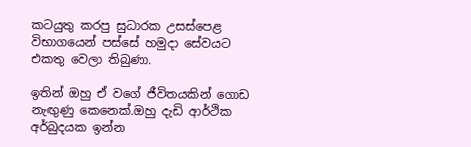කටයුතු කරපු සුධාරක උසස්පෙළ විභාගයෙන් පස්සේ හමුදා සේවයට එකතු වෙලා තිබුණා.

ඉතින් ඔහු ඒ වගේ ජීවිතයකින් ගොඩ නැඟුණු කෙනෙක්.ඔහු දැඩි ආර්ථික අර්බුදයක ඉන්න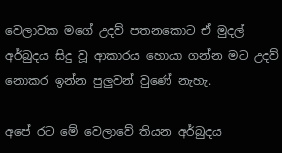වෙලාවක මගේ උදව් පතනකොට ඒ මුදල් අර්බුදය සිදු වූ ආකාරය හොයා ගන්න මට උදව් නොකර ඉන්න පුලුවන් වුණේ නැහැ.

අපේ රට මේ වෙලාවේ තියන අර්බුදය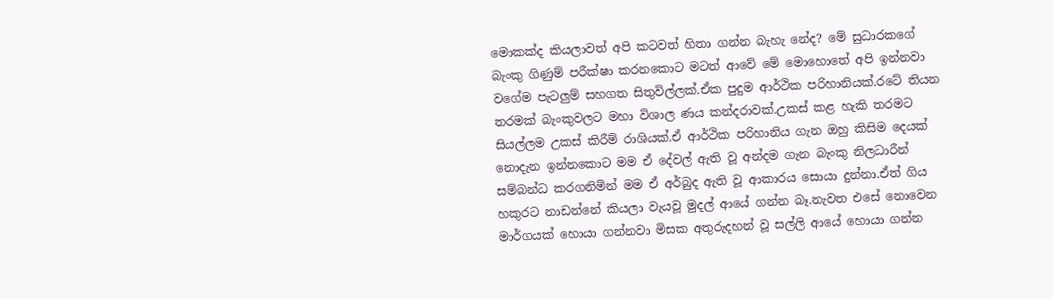මොකක්ද කියලාවත් අපි කටවත් හිතා ගන්න බැහැ නේද? මේ සුධාරකගේ බැංකු ගිණුම් පරීක්ෂා කරනකොට මටත් ආවේ මේ මොහොතේ අපි ඉන්නවා වගේම පැටලුම් සහගත සිතුවිල්ලක්.ඒක පුදුම ආර්ථික පරිහානියක්.රටේ තියන තරමක් බැංකුවලට මහා විශාල ණය කන්දරාවක්.උකස් කළ හැකි තරමට සියල්ලම උකස් කිරීම් රාශියක්.ඒ ආර්ථික පරිහානිය ගැන ඔහු කිසිම දෙයක් නොදැන ඉන්නකොට මම ඒ දේවල් ඇති වූ අන්දම ගැන බැංකු නිලධාරීන් සම්බන්ධ කරගනිමින් මම ඒ අර්බුද ඇති වූ ආකාරය සොයා දුන්නා.ඒත් ගිය හකුරට නාඩන්නේ කියලා වැයවූ මුදල් ආයේ ගන්න බෑ.නැවත එසේ නොවෙන මාර්ගයක් හොයා ගන්නවා මිසක අතුරුදහන් වූ සල්ලි ආයේ හොයා ගන්න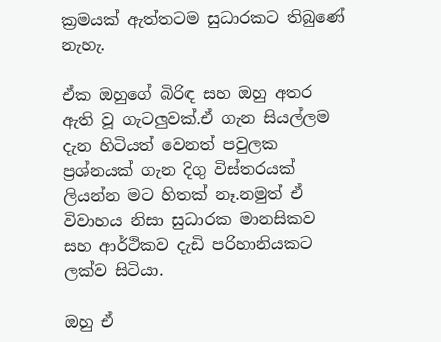ක්‍රමයක් ඇත්තටම සුධාරකට තිබුණේ නැහැ.

ඒක ඔහුගේ බිරිඳ සහ ඔහු අතර ඇති වූ ගැටලුවක්.ඒ ගැන සියල්ලම දැන හිටියත් වෙනත් පවුලක ප්‍රශ්නයක් ගැන දිගු විස්තරයක් ලියන්න මට හිතක් නෑ.නමුත් ඒ විවාහය නිසා සුධාරක මානසිකව සහ ආර්ථිකව දැඩි පරිහානියකට ලක්ව සිටියා.

ඔහු ඒ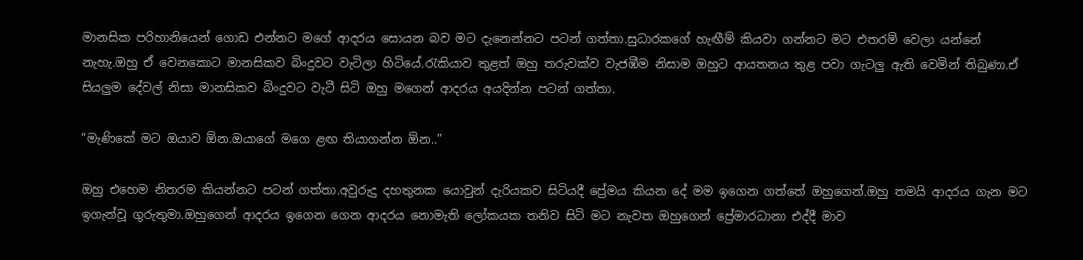මානසික පරිහානියෙන් ගොඩ එන්නට මගේ ආදරය සොයන බව මට දැනෙන්නට පටන් ගත්තා.සුධාරකගේ හැඟීම් කියවා ගන්නට මට එතරම් වෙලා යන්නේ නැහැ.ඔහු ඒ වෙනකොට මානසිකව බිංදුවට වැටිලා හිටියේ.රැකියාව තුළත් ඔහු තරුවක්ව වැජඹීම නිසාම ඔහුට ආයතනය තුළ පවා ගැටලු ඇති වෙමින් තිබුණා.ඒ සියලුම දේවල් නිසා මානසිකව බිංදුවට වැටී සිටි ඔහු මගෙන් ආදරය අයදින්න පටන් ගත්තා.

“මැණිකේ මට ඔයාව ඕන.ඔයාගේ මගෙ ළඟ තියාගන්න ඕන..”

ඔහු එහෙම නිතරම කියන්නට පටන් ගත්තා.අවුරුදු දහතුනක යොවුන් දැරියකව සිටියදී ප්‍රේමය කියන දේ මම ඉගෙන ගත්තේ ඔහුගෙන්.ඔහු තමයි ආදරය ගැන මට ඉගැන්වූ ගුරුතුමා.ඔහුගෙන් ආදරය ඉගෙන ගෙන ආදරය නොමැති ලෝකයක තනිව සිටි මට නැවත ඔහුගෙන් ප්‍රේමාරධානා එද්දී මාව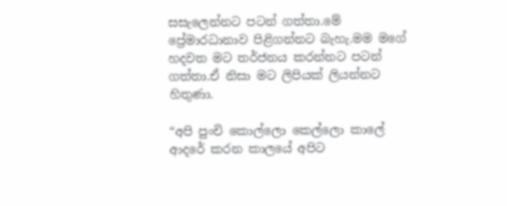සසැලෙන්නට පටන් ගත්තා.මේ ප්‍රේමාරධානාව පිළිගන්නට බැහැ.මම මගේ හදවත මට තර්ජනය කරන්නට පටන් ගත්තා.ඒ නිසා මට ලිපියක් ලියන්නට හිතුණා.

“අපි පුංචි කොල්ලො කෙල්ලො කාලේ ආදරේ කරන කාලයේ අපිට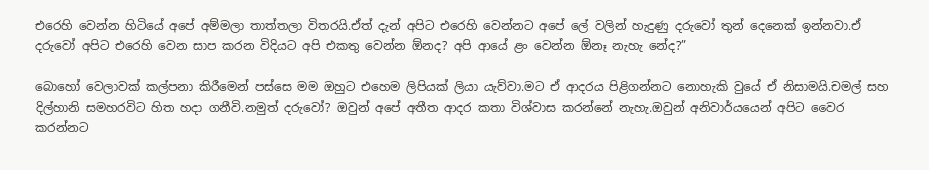එරෙහි වෙන්න හිටියේ අපේ අම්මලා තාත්තලා විතරයි.ඒත් දැන් අපිට එරෙහි වෙන්නට අපේ ලේ වලින් හැදුණු දරුවෝ තුන් දෙනෙක් ඉන්නවා.ඒ දරුවෝ අපිට එරෙහි වෙන සාප කරන විදියට අපි එකතු වෙන්න ඕනද? අපි ආයේ ළං වෙන්න ඕනෑ නැහැ නේද?”

බොහෝ වෙලාවක් කල්පනා කිරීමෙන් පස්සෙ මම ඔහුට එහෙම ලිපියක් ලියා යැව්වා.මට ඒ ආදරය පිළිගන්නට නොහැකි වුයේ ඒ නිසාමයි.චමල් සහ දිල්හානි සමහරවිට හිත හදා ගනීවි.නමුත් දරුවෝ? ඔවුන් අපේ අතීත ආදර කතා විශ්වාස කරන්නේ නැහැ.ඔවුන් අනිවාර්යයෙන් අපිට වෛර කරන්නට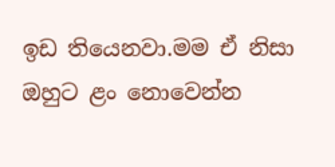ඉඩ තියෙනවා.මම ඒ නිසා ඔහුට ළං නොවෙන්න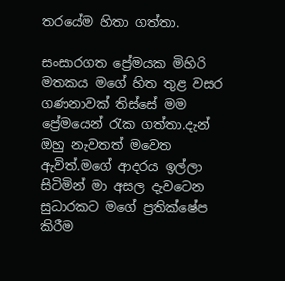තරයේම හිතා ගත්තා.

සංසාරගත ප්‍රේමයක මිහිරි මතකය මගේ හිත තුළ වසර ගණනාවක් තිස්සේ මම ප්‍රේමයෙන් රැක ගත්තා.දැන් ඔහු නැවතත් මවෙත ඇවිත්.මගේ ආදරය ඉල්ලා සිටිමින් මා අසල දැවටෙන සුධාරකට මගේ ප්‍රතික්ෂේප කිරීම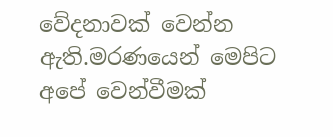වේදනාවක් වෙන්න ඇති.මරණයෙන් මෙපිට අපේ වෙන්වීමක්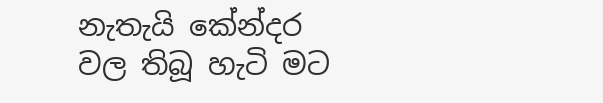නැතැයි කේන්දර වල තිබූ හැටි මට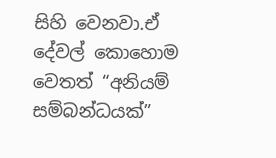සිහි වෙනවා.ඒ දේවල් කොහොම වෙතත් “අනියම් සම්බන්ධයක්”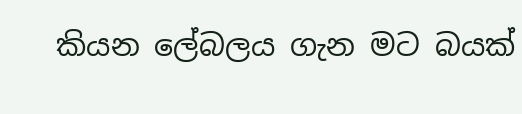කියන ලේබලය ගැන මට බයක්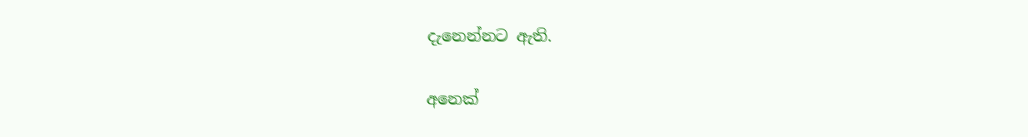දැනෙන්නට ඇති.

අනෙක්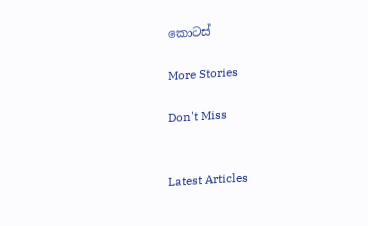කොටස්

More Stories

Don't Miss


Latest Articles